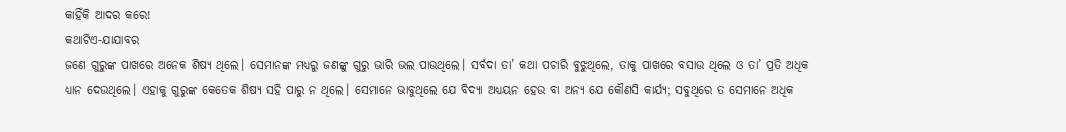କାହିଁକି ଆଦର କରେ!
କଥାଟିଏ-ଯାଯାବର
ଜଣେ ଗୁରୁଙ୍କ ପାଖରେ ଅନେକ ଶିଷ୍ୟ ଥିଲେ। ସେମାନଙ୍କ ମଧ୍ୟରୁ ଜଣଙ୍କୁ ଗୁରୁ ଭାରି ଭଲ ପାଉଥିଲେ। ସର୍ବଦା ତା’ କଥା ପଚାରି ବୁଝୁଥିଲେ, ତାକୁ ପାଖରେ ବସାଉ ଥିଲେ ଓ ତା’ ପ୍ରତି ଅଧିକ ଧ୍ୟାନ ଦେଉଥିଲେ। ଏହାକୁ ଗୁରୁଙ୍କ କେତେକ ଶିଷ୍ୟ ସହି ପାରୁ ନ ଥିଲେ। ସେମାନେ ଭାବୁଥିଲେ ଯେ ବିଦ୍ୟା ଅଧ୍ୟୟନ ହେଉ ବା ଅନ୍ୟ ଯେ କୌଣସି କାର୍ଯ୍ୟ; ସବୁଥିରେ ତ ସେମାନେ ଅଧିକ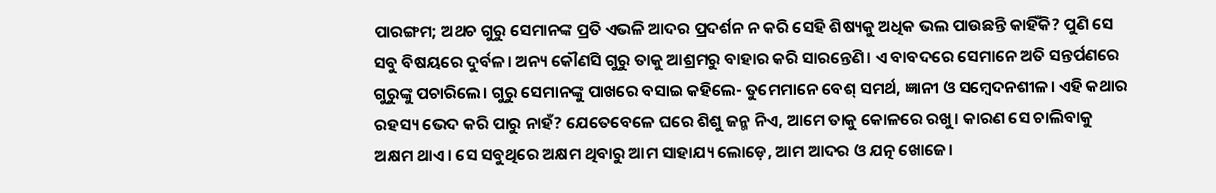ପାରଙ୍ଗମ; ଅଥଚ ଗୁରୁ ସେମାନଙ୍କ ପ୍ରତି ଏଭଳି ଆଦର ପ୍ରଦର୍ଶନ ନ କରି ସେହି ଶିଷ୍ୟକୁ ଅଧିକ ଭଲ ପାଉଛନ୍ତି କାହିଁକି? ପୁଣି ସେ ସବୁ ବିଷୟରେ ଦୁର୍ବଳ। ଅନ୍ୟ କୌଣସି ଗୁରୁ ତାକୁ ଆଶ୍ରମରୁ ବାହାର କରି ସାରନ୍ତେଣି। ଏ ବାବଦରେ ସେମାନେ ଅତି ସନ୍ତର୍ପଣରେ ଗୁରୁଙ୍କୁ ପଚାରିଲେ। ଗୁରୁ ସେମାନଙ୍କୁ ପାଖରେ ବସାଇ କହିଲେ- ତୁମେମାନେ ବେଶ୍ ସମର୍ଥ, ଜ୍ଞାନୀ ଓ ସମ୍ବେଦନଶୀଳ। ଏହି କଥାର ରହସ୍ୟ ଭେଦ କରି ପାରୁ ନାହଁ? ଯେତେବେଳେ ଘରେ ଶିଶୁ ଜନ୍ମ ନିଏ, ଆମେ ତାକୁ କୋଳରେ ରଖୁ। କାରଣ ସେ ଚାଲିବାକୁ ଅକ୍ଷମ ଥାଏ। ସେ ସବୁଥିରେ ଅକ୍ଷମ ଥିବାରୁ ଆମ ସାହାଯ୍ୟ ଲୋଡ଼େ, ଆମ ଆଦର ଓ ଯତ୍ନ ଖୋଜେ।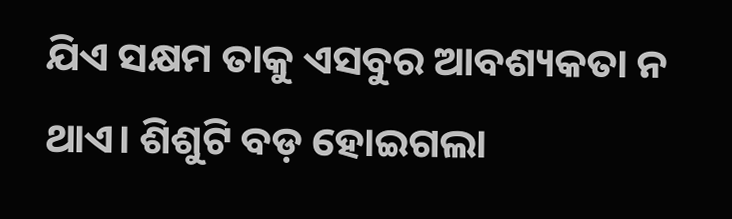ଯିଏ ସକ୍ଷମ ତାକୁ ଏସବୁର ଆବଶ୍ୟକତା ନ ଥାଏ। ଶିଶୁଟି ବଡ଼ ହୋଇଗଲା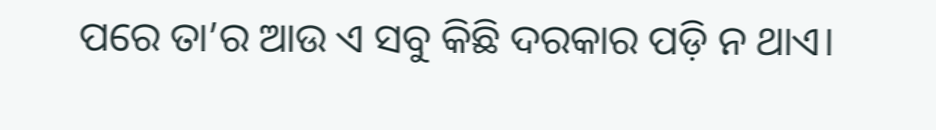ପରେ ତା’ର ଆଉ ଏ ସବୁ କିଛି ଦରକାର ପଡ଼ି ନ ଥାଏ।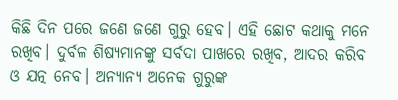କିଛି ଦିନ ପରେ ଜଣେ ଜଣେ ଗୁରୁ ହେବ। ଏହି ଛୋଟ କଥାକୁ ମନେ ରଖିବ। ଦୁର୍ବଳ ଶିଷ୍ୟମାନଙ୍କୁ ସର୍ବଦା ପାଖରେ ରଖିବ, ଆଦର କରିବ ଓ ଯତ୍ନ ନେବ। ଅନ୍ୟାନ୍ୟ ଅନେକ ଗୁରୁଙ୍କ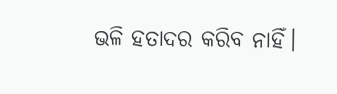ଭଳି ହତାଦର କରିବ ନାହିଁ।